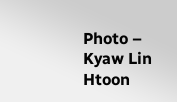Photo – Kyaw Lin Htoon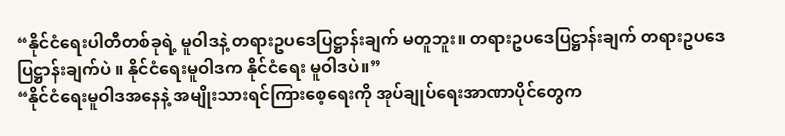“နိုင်ငံရေးပါတီတစ်ခုရဲ့ မူဝါဒနဲ့ တရားဥပဒေပြဋ္ဌာန်းချက် မတူဘူး။ တရားဥပဒေပြဋ္ဌာန်းချက် တရားဥပဒေပြဋ္ဌာန်းချက်ပဲ ။ နိုင်ငံရေးမူဝါဒက နိုင်ငံရေး မူဝါဒပဲ။”
“နိုင်ငံရေးမူဝါဒအနေနဲ့ အမျိုးသားရင်ကြားစေ့ရေးကို အုပ်ချုပ်ရေးအာဏာပိုင်တွေက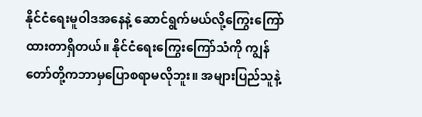နိုင်ငံရေးမူဝါဒအနေနဲ့ ဆောင်ရွက်မယ်လို့ကြွေးကြော်ထားတာရှိတယ်။ နိုင်ငံရေးကြွေးကြော်သံကို ကျွန်တော်တို့ကဘာမှပြောစရာမလိုဘူး။ အများပြည်သူနဲ့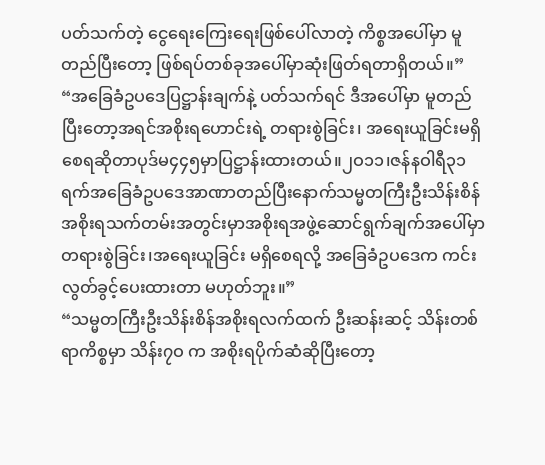ပတ်သက်တဲ့ ငွေရေးကြေးရေးဖြစ်ပေါ်လာတဲ့ ကိစ္စအပေါ်မှာ မူတည်ပြီးတော့ ဖြစ်ရပ်တစ်ခုအပေါ်မှာဆုံးဖြတ်ရတာရှိတယ်။”
“အခြေခံဥပဒေပြဋ္ဌာန်းချက်နဲ့ ပတ်သက်ရင် ဒီအပေါ်မှာ မူတည်ပြီးတော့အရင်အစိုးရဟောင်းရဲ့ တရားစွဲခြင်း၊ အရေးယူခြင်းမရှိစေရဆိုတာပုဒ်မ၄၄၅မှာပြဋ္ဌာန်းထားတယ်။၂ဝ၁၁၊ဇန်နဝါရီ၃၁ရက်အခြေခံဥပဒေအာဏာတည်ပြီးနောက်သမ္မတကြီးဦးသိန်းစိန်အစိုးရသက်တမ်းအတွင်းမှာအစိုးရအဖွဲ့ဆောင်ရွက်ချက်အပေါ်မှာတရားစွဲခြင်း၊အရေးယူခြင်း မရှိစေရလို့ အခြေခံဥပဒေက ကင်းလွတ်ခွင့်ပေးထားတာ မဟုတ်ဘူး။”
“သမ္မတကြီးဦးသိန်းစိန်အစိုးရလက်ထက် ဦးဆန်းဆင့် သိန်းတစ်ရာကိစ္စမှာ သိန်း၇ဝ က အစိုးရပိုက်ဆံဆိုပြီးတော့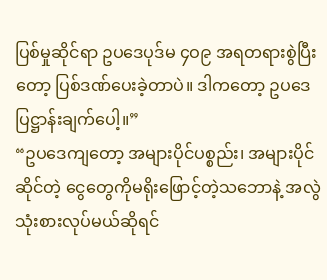ပြစ်မှုဆိုင်ရာ ဥပဒေပုဒ်မ ၄ဝ၉ အရတရားစွဲပြီးတော့ ပြစ်ဒဏ်ပေးခဲ့တာပဲ။ ဒါကတော့ ဥပဒေပြဋ္ဌာန်းချက်ပေါ့။”
“ဥပဒေကျတော့ အများပိုင်ပစ္စည်း၊ အများပိုင်ဆိုင်တဲ့ ငွေတွေကိုမရိုးဖြောင့်တဲ့သဘောနဲ့ အလွဲသုံးစားလုပ်မယ်ဆိုရင်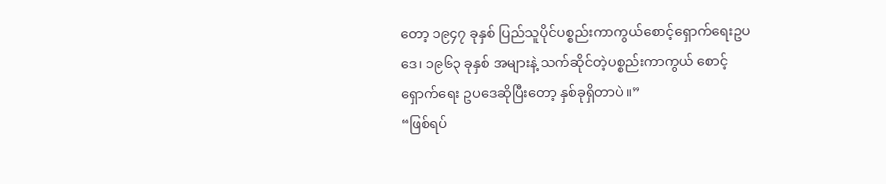တော့ ၁၉၄၇ ခုနှစ် ပြည်သူပိုင်ပစ္စည်းကာကွယ်စောင့်ရှောက်ရေးဥပဒေ၊ ၁၉၆၃ ခုနှစ် အများနဲ့ သက်ဆိုင်တဲ့ပစ္စည်းကာကွယ် စောင့်ရှောက်ရေး ဥပဒေဆိုပြီးတော့ နှစ်ခုရှိတာပဲ။”
“ဖြစ်ရပ်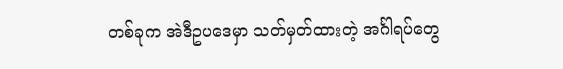တစ်ခုက အဲဒီဥပဒေမှာ သတ်မှတ်ထားတဲ့ အင်္ဂါရပ်တွေ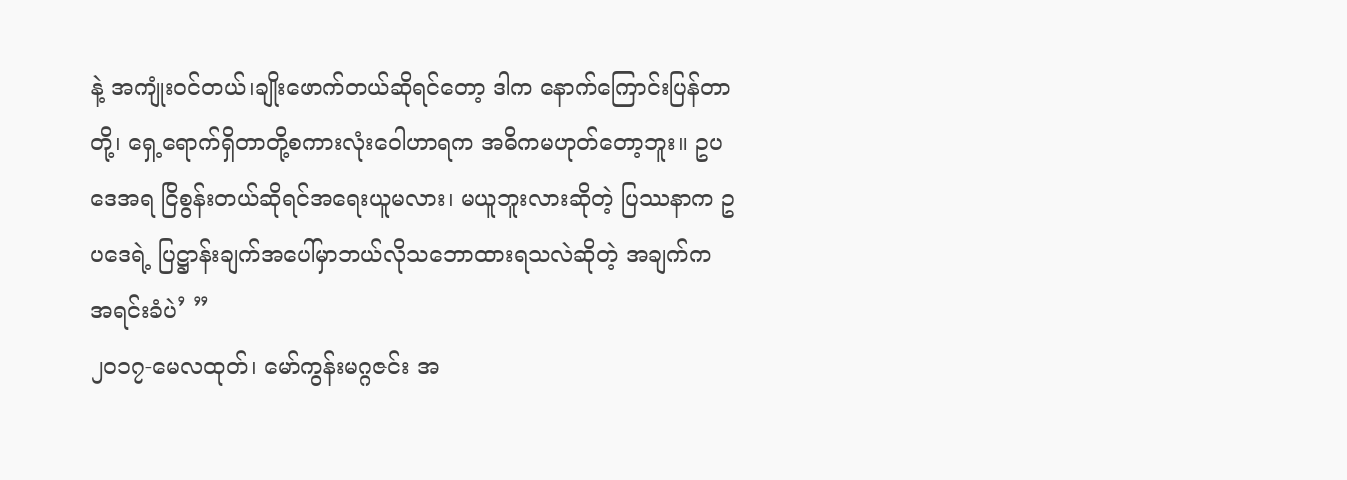နဲ့ အကျုံးဝင်တယ်၊ချိုးဖောက်တယ်ဆိုရင်တော့ ဒါက နောက်ကြောင်းပြန်တာတို့၊ ရှေ့ရောက်ရှိတာတို့စကားလုံးဝေါဟာရက အဓိကမဟုတ်တော့ဘူး။ ဥပဒေအရ ငြိစွန်းတယ်ဆိုရင်အရေးယူမလား၊ မယူဘူးလားဆိုတဲ့ ပြဿနာက ဥပဒေရဲ့ ပြဋ္ဌာန်းချက်အပေါ်မှာဘယ်လိုသဘောထားရသလဲဆိုတဲ့ အချက်က အရင်းခံပဲ’ ”
၂၀၁၇-မေလထုတ်၊ မော်ကွန်းမဂ္ဂဇင်း အ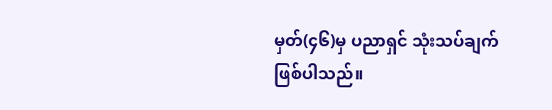မှတ်(၄၆)မှ ပညာရှင် သုံးသပ်ချက် ဖြစ်ပါသည်။